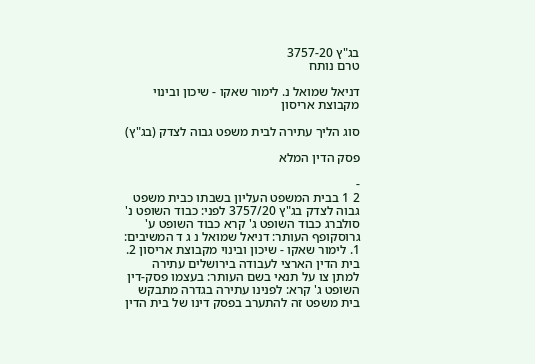בג"ץ 3757-20
טרם נותח

דניאל שמואל נ. לימור שאקו - שיכון ובינוי מקבוצת אריסון

סוג הליך עתירה לבית משפט גבוה לצדק (בג"ץ)

פסק הדין המלא

-
2 1 בבית המשפט העליון בשבתו כבית משפט גבוה לצדק בג"ץ 3757/20 לפני: כבוד השופט נ' סולברג כבוד השופט ג' קרא כבוד השופט ע' גרוסקופף העותר: דניאל שמואל נ ג ד המשיבים: 1. לימור שאקו - שיכון ובינוי מקבוצת אריסון 2. בית הדין הארצי לעבודה בירושלים עתירה למתן צו על תנאי בשם העותר: בעצמו פסק-דין השופט ג' קרא: לפנינו עתירה בגדרה מתבקש בית משפט זה להתערב בפסק דינו של בית הדין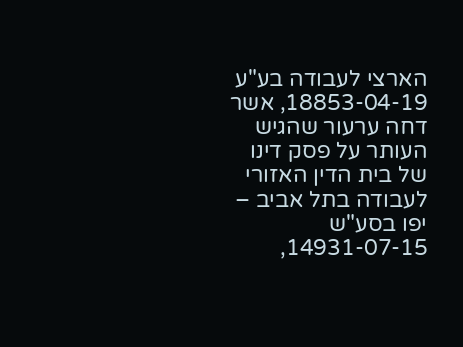הארצי לעבודה בע"ע 18853-04-19, אשר דחה ערעור שהגיש העותר על פסק דינו של בית הדין האזורי לעבודה בתל אביב – יפו בסע"ש 14931-07-15,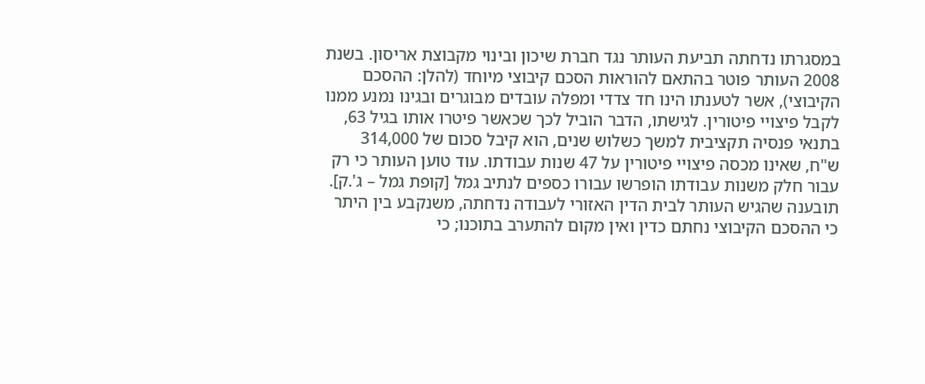במסגרתו נדחתה תביעת העותר נגד חברת שיכון ובינוי מקבוצת אריסון. בשנת 2008 העותר פוטר בהתאם להוראות הסכם קיבוצי מיוחד (להלן: ההסכם הקיבוצי), אשר לטענתו הינו חד צדדי ומפלה עובדים מבוגרים ובגינו נמנע ממנו לקבל פיצויי פיטורין. לגישתו, הדבר הוביל לכך שכאשר פיטרו אותו בגיל 63, בתנאי פנסיה תקציבית למשך כשלוש שנים, הוא קיבל סכום של 314,000 ש"ח, שאינו מכסה פיצויי פיטורין על 47 שנות עבודתו. עוד טוען העותר כי רק עבור חלק משנות עבודתו הופרשו עבורו כספים לנתיב גמל [קופת גמל – ג'.ק]. תובענה שהגיש העותר לבית הדין האזורי לעבודה נדחתה, משנקבע בין היתר כי ההסכם הקיבוצי נחתם כדין ואין מקום להתערב בתוכנו; כי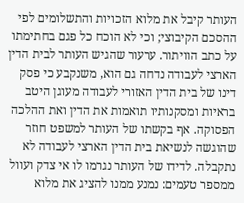העותר קיבל את מלוא הזכויות והתשלומים לפי ההסכם הקיבוצי; וכי לא הוכח כל פגם בחתימתו על כתב הוויתור. ערעור שהגיש העותר לבית הדין הארצי לעבודה נדחה גם הוא, משנקבע כי פסק דינו של בית הדין האזורי לעבודה מעוגן היטב בראיות ומסקנותיו תואמות את הדין ואת ההלכה הפסוקה. אף בקשתו של העותר למשפט חוזר שהוגשה לנשיאת בית הדין הארצי לעבודה לא נתקבלה. לדידו של העותר נגרמו לו אי צדק ועוול ממספר טעמים: נמנע ממנו להציג את מלוא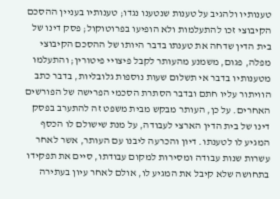טענותיו ולהגיב על טענות שנטענו נגדו; טענותיו בעניין ההסכם הקיבוצי זכו להתעלמות ולא הופיעו בפרוטוקול; פסק דינו של בית הדין שדחה את טענתו בדבר היותו של ההסכם הקיבוצי מפלה, פגום, משמנע מהעותר לקבל פיצויי פיטורין; והתעלמו מטענותיו בדבר אי תשלום שעות נוספות גלובליות, בדבר כתב הוויתור עליו חתם ובדבר הסתרת הסכמי הפרישה של הפורשים האחרים. על כן, העותר מבקש מבית משפט זה להתערב בפסק דינו של בית הדין הארצי לעבודה, על מנת שישולם לו הכסף המגיע לו לטענתו. דיון והכרעה ליבנו עם העותר, אשר לאחר עשרות שנות עבודה ומסירות למקום עבודתו, סיים את תפקידו בתחושה שלא קיבל את המגיע לו, אולם לאחר עיון בעתירה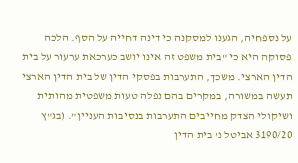על נספחיה, הגענו למסקנה כי דינה דחייה על הסף. הלכה פסוקה היא כי "בית משפט זה אינו יושב כערכאת ערעור על בית הדין הארצי. משכך, התערבות בפסקי הדין של בית הדין הארצי תעשה במשורה, במקרים בהם נפלה טעות משפטית מהותית ושיקולי הצדק מחייבים התערבות בנסיבות העניין". (בג"ץ 3190/20 אביטל נ' בית הדין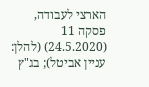הארצי לעבודה, פסקה 11 (24.5.2020) (להלן: עניין אביטל); בג"ץ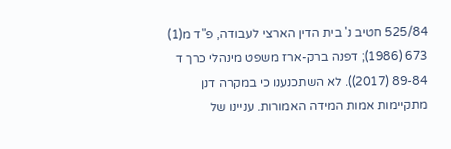525/84 חטיב נ' בית הדין הארצי לעבודה, פ"ד מ(1) 673 (1986); דפנה ברק-ארז משפט מינהלי כרך ד 89-84 (2017)). לא השתכנענו כי במקרה דנן מתקיימות אמות המידה האמורות. עניינו של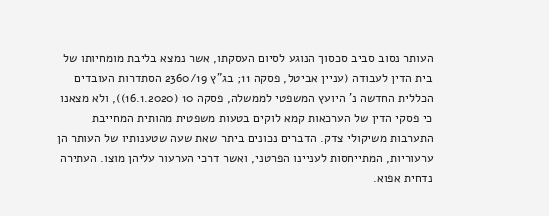העותר נסוב סביב סכסוך הנוגע לסיום העסקתו, אשר נמצא בליבת מומחיותו של בית הדין לעבודה (עניין אביטל, פסקה 11; בג"ץ 2360/19 הסתדרות העובדים הכללית החדשה נ' היועץ המשפטי לממשלה, פסקה 10 (16.1.2020)), ולא מצאנו כי פסקי הדין של הערכאות קמא לוקים בטעות משפטית מהותית המחייבת התערבות משיקולי צדק. הדברים נכונים ביתר שאת שעה שטענותיו של העותר הן ערעוריות, המתייחסות לעניינו הפרטני, ואשר דרכי הערעור עליהן מוצו. העתירה נדחית אפוא.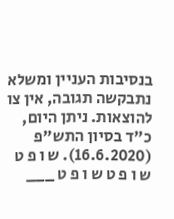בנסיבות העניין ומשלא נתבקשה תגובה, אין צו להוצאות. ניתן היום, כ"ד בסיון התש"פ (16.6.2020). ש ו פ ט ש ו פ ט ש ו פ ט ___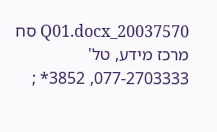20037570_Q01.docx סח מרכז מידע, טל' 077-2703333, 3852* ;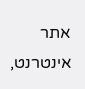אתר אינטרנט,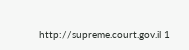http://supreme.court.gov.il 1